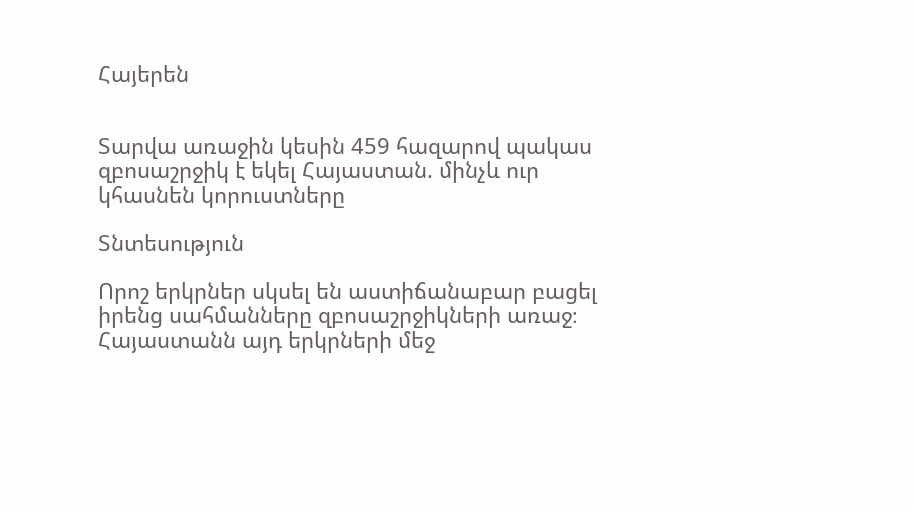Հայերեն


Տարվա առաջին կեսին 459 հազարով պակաս զբոսաշրջիկ է եկել Հայաստան. մինչև ուր կհասնեն կորուստները

Տնտեսություն

Որոշ երկրներ սկսել են աստիճանաբար բացել իրենց սահմանները զբոսաշրջիկների առաջ։ Հայաստանն այդ երկրների մեջ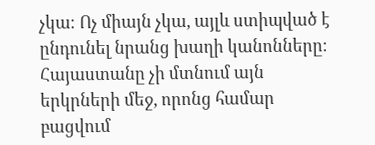չկա։ Ոչ միայն չկա, այլև ստիպված է ընդունել նրանց խաղի կանոնները։ Հայաստանը չի մտնում այն երկրների մեջ, որոնց համար բացվում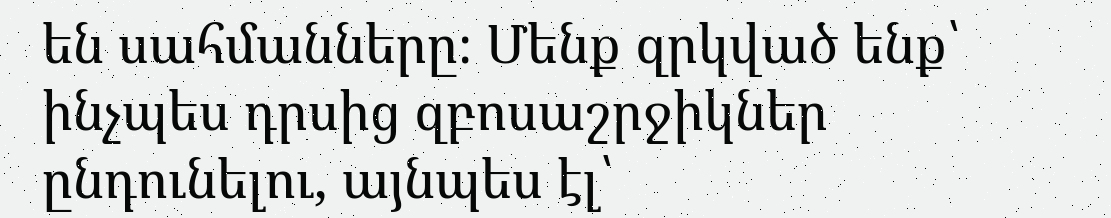են սահմանները։ Մենք զրկված ենք՝ ինչպես դրսից զբոսաշրջիկներ ընդունելու, այնպես էլ՝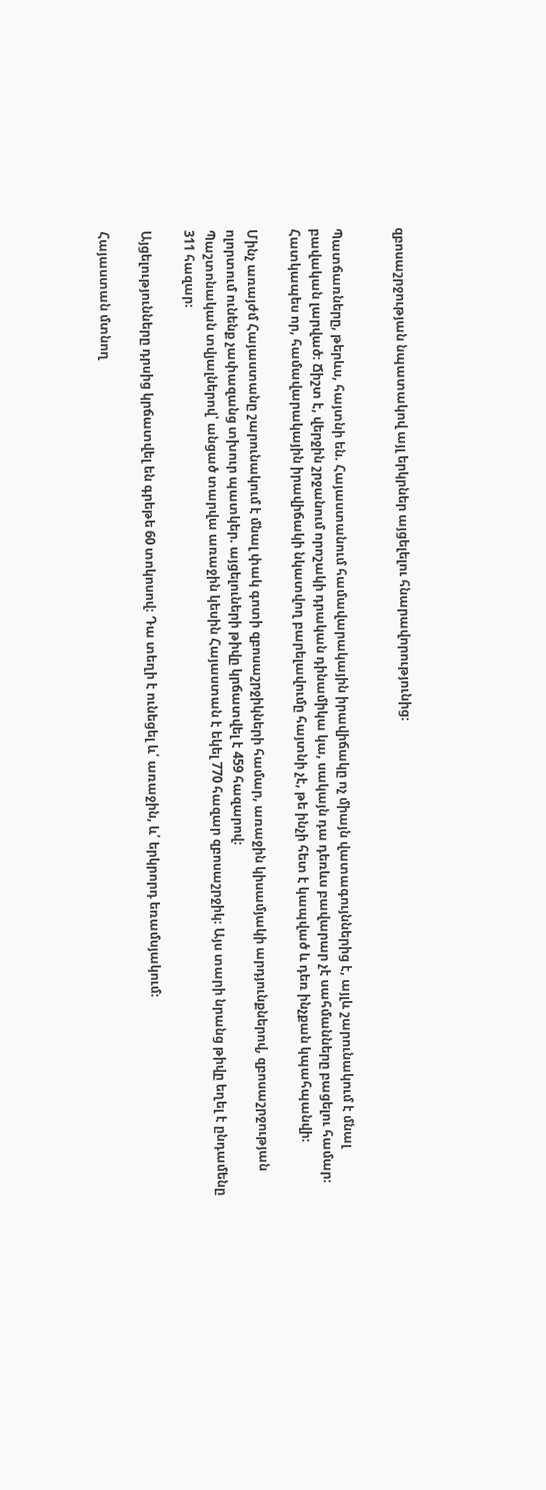զբոսաշրջության նպատակով այլ երկրներ այցելելու հնարավորությունից։


Պատճառները, թերևս, հայտնի են. Հայաստանում համավարակային իրավիճակը ոչ միայն վատագույններից է, այլև շարունակում է մնալ բավական լարված։ Ճիշտ է, վերջին շրջանում որոշակի դրական դինամիկա կա, սակայն դա դեռևս բավարար չէ սահմանները բացելու համար։ Հատկապես որ, համավարակային իրավիճակի նկատվող բարելավումը հայտնի չէ, թե ինչի հետ է կապված և դեռ ինչքան կպահպանվի։

Մինչ առայժմ Հայաստանը շարունակում է մնալ փակ գոտի զբոսաշրջիկների համար, առաջին կիսամյակի արդյունքներով, զբոսաշրջության ոլորտում ունենք չափազանց տխուր պատկեր. այցելուների թիվը կրճատվել է 459 հազարով։
Պաշտոնական տվյալներով՝ անցած տարվա առաջին կեսին Հայաստան է եկել 770 հազար զբոսաշրջիկ։ Այս տարի նրանց թիվը եղել է ընդամենը 311 հազար։

Այցելությունները դրսից կրճատվել են գրեթե 60 տոկոսով։ Դա տեղի է ունեցել և՛ առաջին, և՛ երկրորդ եռամսյակում։

Հայաստան մտնող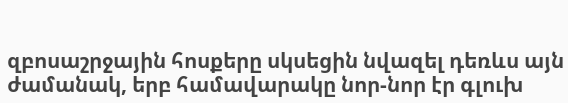զբոսաշրջային հոսքերը սկսեցին նվազել դեռևս այն ժամանակ, երբ համավարակը նոր-նոր էր գլուխ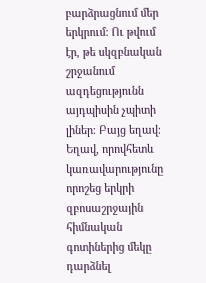բարձրացնում մեր երկրում։ Ու թվում էր, թե սկզբնական շրջանում ազդեցությունն այդպիսին չպիտի լիներ։ Բայց եղավ։ Եղավ, որովհետև կառավարությունը որոշեց երկրի զբոսաշրջային հիմնական գոտիներից մեկը դարձնել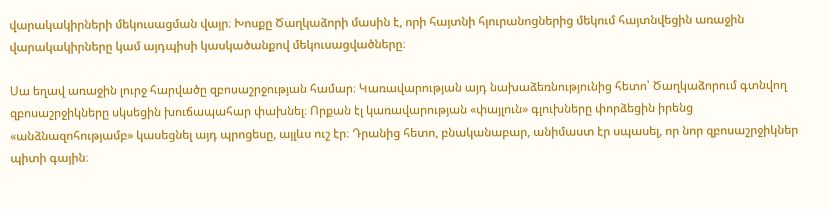վարակակիրների մեկուսացման վայր։ Խոսքը Ծաղկաձորի մասին է, որի հայտնի հյուրանոցներից մեկում հայտնվեցին առաջին վարակակիրները կամ այդպիսի կասկածանքով մեկուսացվածները։

Սա եղավ առաջին լուրջ հարվածը զբոսաշրջության համար։ Կառավարության այդ նախաձեռնությունից հետո՝ Ծաղկաձորում գտնվող զբոսաշրջիկները սկսեցին խուճապահար փախնել։ Որքան էլ կառավարության «փայլուն» գլուխները փորձեցին իրենց «անձնազոհությամբ» կասեցնել այդ պրոցեսը, այլևս ուշ էր։ Դրանից հետո, բնականաբար, անիմաստ էր սպասել, որ նոր զբոսաշրջիկներ պիտի գային։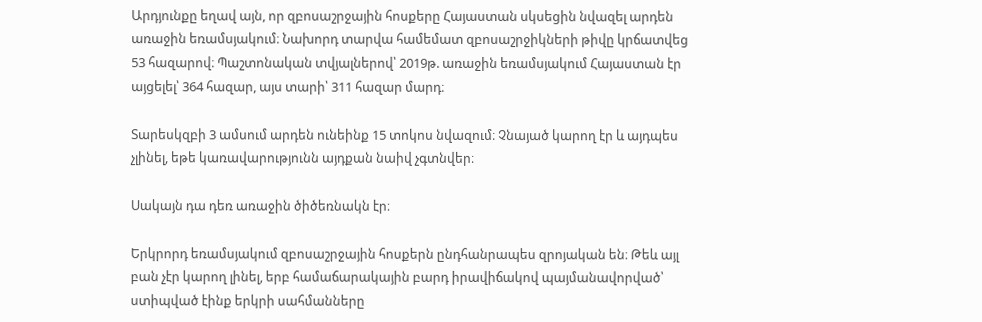Արդյունքը եղավ այն, որ զբոսաշրջային հոսքերը Հայաստան սկսեցին նվազել արդեն առաջին եռամսյակում։ Նախորդ տարվա համեմատ զբոսաշրջիկների թիվը կրճատվեց 53 հազարով։ Պաշտոնական տվյալներով՝ 2019թ. առաջին եռամսյակում Հայաստան էր այցելել՝ 364 հազար, այս տարի՝ 311 հազար մարդ։

Տարեսկզբի 3 ամսում արդեն ունեինք 15 տոկոս նվազում։ Չնայած կարող էր և այդպես չլինել, եթե կառավարությունն այդքան նաիվ չգտնվեր։

Սակայն դա դեռ առաջին ծիծեռնակն էր։

Երկրորդ եռամսյակում զբոսաշրջային հոսքերն ընդհանրապես զրոյական են։ Թեև այլ բան չէր կարող լինել, երբ համաճարակային բարդ իրավիճակով պայմանավորված՝ ստիպված էինք երկրի սահմանները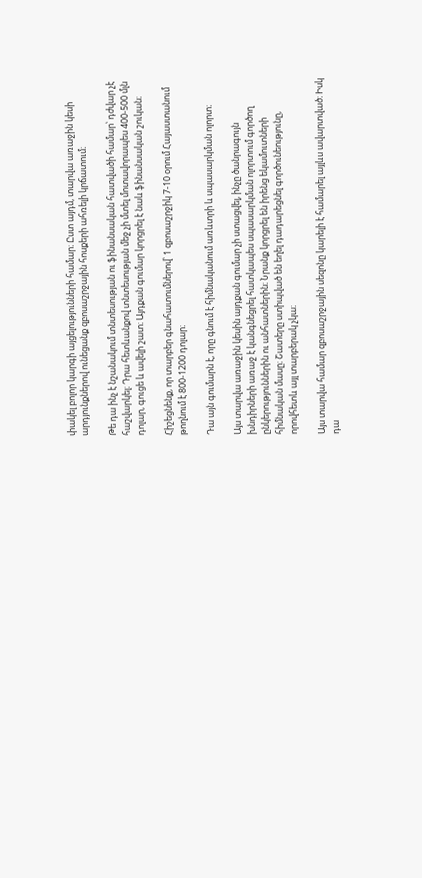փակել բոլոր կարգի այցելությունների համար։ Ըստ այդմ, տարվա առաջին կեսի արդյունքներով ունեցանք զբոսաշրջային հոսքերի ահռելի կրճատում։

Թե դա ինչ է նշանակում տնտեսության ու ֆինանսական հատվածի համար՝ դժվար չէ հաշվարկել։ Դրա հետևանքով տնտեսության մեջ չի մտել մոտավորապես 400-500 մլն դոլար, գուցե և ավելի շատ։ Այդքան գումար կորցրել է նաև ֆինանսական շուկան։

Հիշեցնենք, որ տարբեր գնահատումներով՝ 1 զբոսաշրջիկ 7-10 օրում Հայաստանում թողնում է 800-1200 դոլար։

Դա այն գումարն է, որը գնում է հիմնականում առևտրի և սպասարկման ոլորտ։

Այս տարվա առաջին կեսին այդքան գումար չի ստացվել, ինչը ծանրագույն խնդիրների առաջ է կանգնեցրել հատկապես սպասարկման ոլորտում գործող ընկերություններին ու անհատներին։ Նրանք կորցրել են իրենց եկամուտների հիմնական մասը։ Շատերը ստիպված են եղել դադարեցնել գործունեությունը, որովհետև այլ տարբերակ չկա։

Այս տարվա համար զբոսաշրջային սեզոնը կարելի է համարել այլևս ավարտված։ Իսկ դա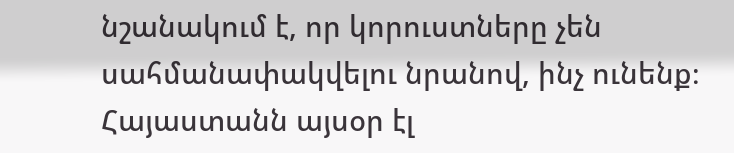նշանակում է, որ կորուստները չեն սահմանափակվելու նրանով, ինչ ունենք։ Հայաստանն այսօր էլ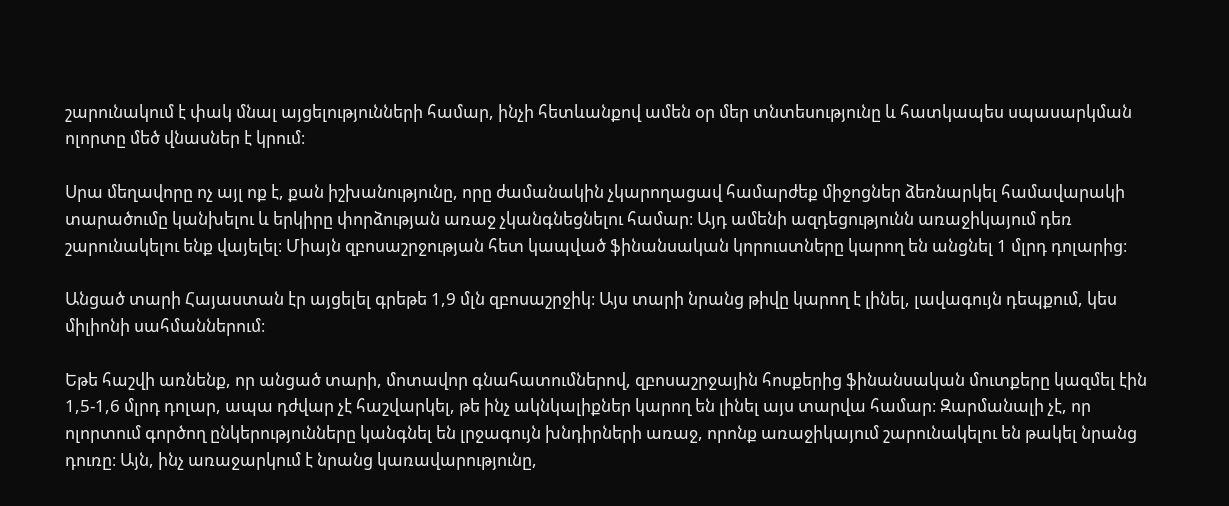շարունակում է փակ մնալ այցելությունների համար, ինչի հետևանքով ամեն օր մեր տնտեսությունը և հատկապես սպասարկման ոլորտը մեծ վնասներ է կրում։

Սրա մեղավորը ոչ այլ ոք է, քան իշխանությունը, որը ժամանակին չկարողացավ համարժեք միջոցներ ձեռնարկել համավարակի տարածումը կանխելու և երկիրը փորձության առաջ չկանգնեցնելու համար։ Այդ ամենի ազդեցությունն առաջիկայում դեռ շարունակելու ենք վայելել։ Միայն զբոսաշրջության հետ կապված ֆինանսական կորուստները կարող են անցնել 1 մլրդ դոլարից։

Անցած տարի Հայաստան էր այցելել գրեթե 1,9 մլն զբոսաշրջիկ։ Այս տարի նրանց թիվը կարող է լինել, լավագույն դեպքում, կես միլիոնի սահմաններում։

Եթե հաշվի առնենք, որ անցած տարի, մոտավոր գնահատումներով, զբոսաշրջային հոսքերից ֆինանսական մուտքերը կազմել էին 1,5-1,6 մլրդ դոլար, ապա դժվար չէ հաշվարկել, թե ինչ ակնկալիքներ կարող են լինել այս տարվա համար։ Զարմանալի չէ, որ ոլորտում գործող ընկերությունները կանգնել են լրջագույն խնդիրների առաջ, որոնք առաջիկայում շարունակելու են թակել նրանց դուռը։ Այն, ինչ առաջարկում է նրանց կառավարությունը,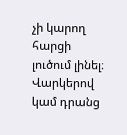չի կարող հարցի լուծում լինել։ Վարկերով կամ դրանց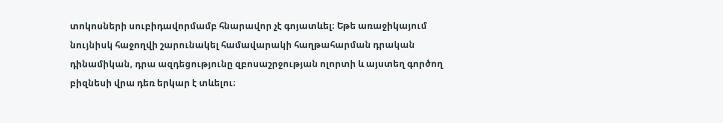տոկոսների սուբիդավորմամբ հնարավոր չէ գոյատևել։ Եթե առաջիկայում նույնիսկ հաջողվի շարունակել համավարակի հաղթահարման դրական դինամիկան, դրա ազդեցությունը զբոսաշրջության ոլորտի և այստեղ գործող բիզնեսի վրա դեռ երկար է տևելու։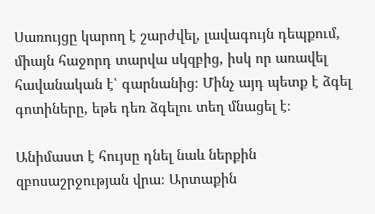Սառույցը կարող է շարժվել, լավագույն դեպքում, միայն հաջորդ տարվա սկզբից, իսկ որ առավել հավանական է՝ գարնանից։ Մինչ այդ պետք է ձգել գոտիները, եթե դեռ ձգելու տեղ մնացել է։

Անիմաստ է հույսը դնել նաև ներքին զբոսաշրջության վրա։ Արտաքին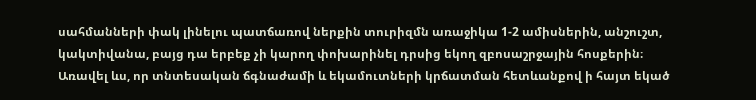սահմանների փակ լինելու պատճառով ներքին տուրիզմն առաջիկա 1-2 ամիսներին, անշուշտ, կակտիվանա, բայց դա երբեք չի կարող փոխարինել դրսից եկող զբոսաշրջային հոսքերին։ Առավել ևս, որ տնտեսական ճգնաժամի և եկամուտների կրճատման հետևանքով ի հայտ եկած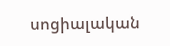սոցիալական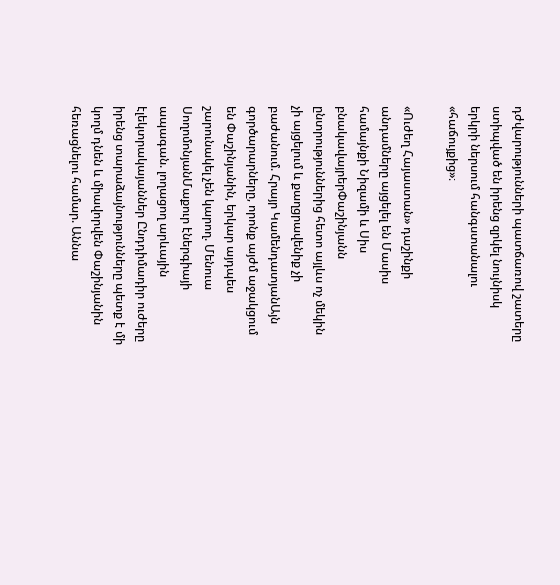դժվարությունների պատճառով շատերը ստիպված են իրենց զրկել նույնիսկ երկրի ներսում հանգստանալու «հաճույքից»։

«Ուժեղ Հայաստան» դաշինքի անդամները այցելել են Մասիս համայնքի Նիզամի և Սիս բնակավայրերՓաշինյանն ընտրություններից հետո այլևս ոչ մեկին չի այցելում և քաղցրավենիք չի բաժանում. Հրայր ԿամենդատյանԱյն գործարարները, որոնք այժմ աջակցում են Փաշինյանին, երկար այդպես շարունակել չեն կարող. Մենուա ՍողոմոնյանՄաքուր էներգիայի ապագան. լողացող արևային էլեկտրակայաններ Ընդդիմադիր ուժերը իրենց տարաձայնությունները պետք է մի կողմ դնեն և միավորվեն Փաշինյանին հեռացնելու համար. Աննա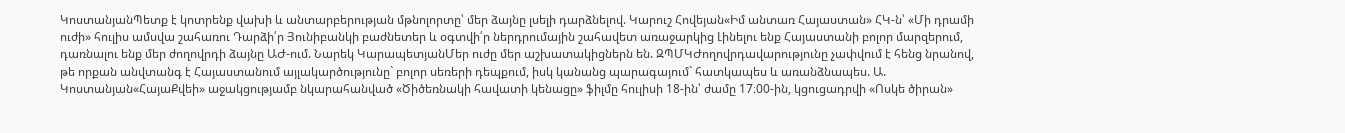ԿոստանյանՊետք է կոտրենք վախի և անտարբերության մթնոլորտը՝ մեր ձայնը լսելի դարձնելով. Կարուշ Հովեյան«Իմ անտառ Հայաստան» ՀԿ-ն՝ «Մի դրամի ուժի» հուլիս ամսվա շահառու Դարձի՛ր Յունիբանկի բաժնետեր և օգտվի՛ր ներդրումային շահավետ առաջարկից Լինելու ենք Հայաստանի բոլոր մարզերում, դառնալու ենք մեր ժողովրդի ձայնը ԱԺ-ում. Նարեկ ԿարապետյանՄեր ուժը մեր աշխատակիցներն են. ԶՊՄԿԺողովրդավարությունը չափվում է հենց նրանով, թե որքան անվտանգ է Հայաստանում այլակարծությունը` բոլոր սեռերի դեպքում, իսկ կանանց պարագայում` հատկապես և առանձնապես. Ա. Կոստանյան«ՀայաՔվեի» աջակցությամբ նկարահանված «Ծիծեռնակի հավատի կենացը» ֆիլմը հուլիսի 18-ին՝ ժամը 17։00-ին, կցուցադրվի «Ոսկե ծիրան»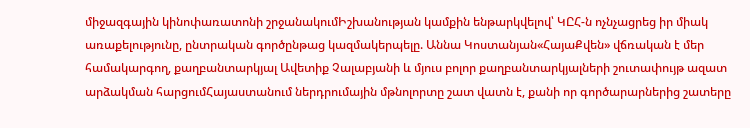միջազգային կինոփառատոնի շրջանակումԻշխանության կամքին ենթարկվելով՝ ԿԸՀ-ն ոչնչացրեց իր միակ առաքելությունը, ընտրական գործընթաց կազմակերպելը. Աննա Կոստանյան«ՀայաՔվեն» վճռական է մեր համակարգող, քաղբանտարկյալ Ավետիք Չալաբյանի և մյուս բոլոր քաղբանտարկյալների շուտափույթ ազատ արձակման հարցումՀայաստանում ներդրումային մթնոլորտը շատ վատն է, քանի որ գործարարներից շատերը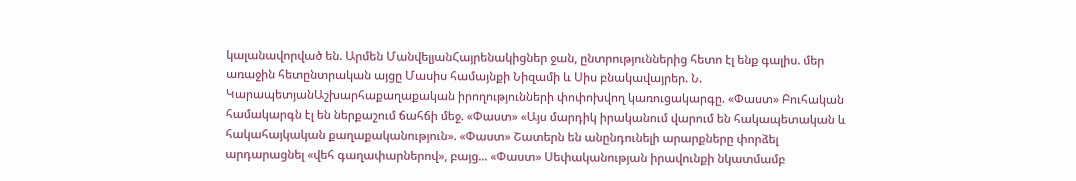կալանավորված են. Արմեն ՄանվելյանՀայրենակիցներ ջան, ընտրություններից հետո էլ ենք գալիս. մեր առաջին հետընտրական այցը Մասիս համայնքի Նիզամի և Սիս բնակավայրեր. Ն. ԿարապետյանԱշխարհաքաղաքական իրողությունների փոփոխվող կառուցակարգը. «Փաստ» Բուհական համակարգն էլ են ներքաշում ճահճի մեջ. «Փաստ» «Այս մարդիկ իրականում վարում են հակապետական և հակահայկական քաղաքականություն». «Փաստ» Շատերն են անընդունելի արարքները փորձել արդարացնել «վեհ գաղափարներով», բայց... «Փաստ» Սեփականության իրավունքի նկատմամբ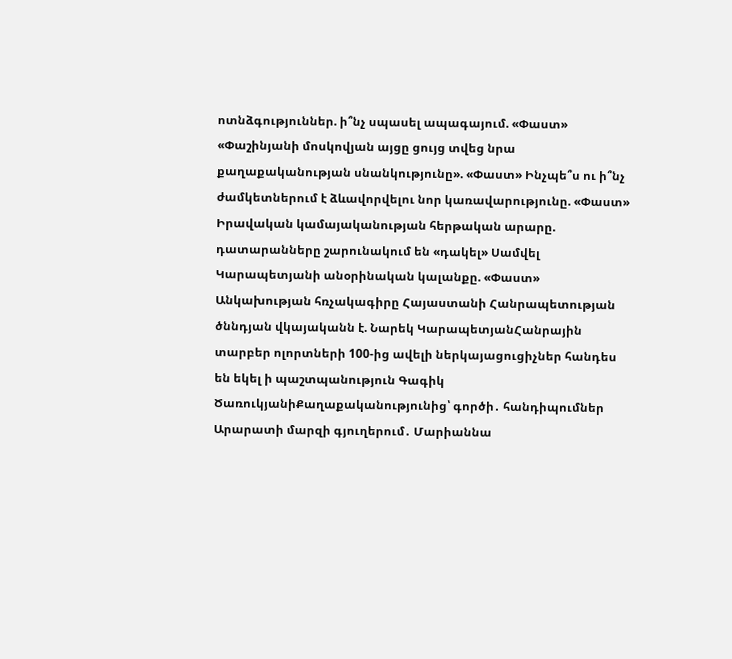ոտնձգություններ. ի՞նչ սպասել ապագայում. «Փաստ» «Փաշինյանի մոսկովյան այցը ցույց տվեց նրա քաղաքականության սնանկությունը». «Փաստ» Ինչպե՞ս ու ի՞նչ ժամկետներում է ձևավորվելու նոր կառավարությունը. «Փաստ» Իրավական կամայականության հերթական արարը. դատարանները շարունակում են «դակել» Սամվել Կարապետյանի անօրինական կալանքը. «Փաստ» Անկախության հռչակագիրը Հայաստանի Հանրապետության ծննդյան վկայականն է. Նարեկ ԿարապետյանՀանրային տարբեր ոլորտների 100-ից ավելի ներկայացուցիչներ հանդես են եկել ի պաշտպանություն Գագիկ ԾառուկյանիՔաղաքականությունից՝ գործի․ հանդիպումներ Արարատի մարզի գյուղերում․ Մարիաննա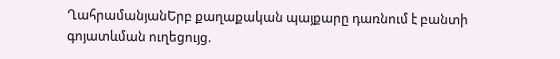ՂահրամանյանԵրբ քաղաքական պայքարը դառնում է բանտի գոյատևման ուղեցույց.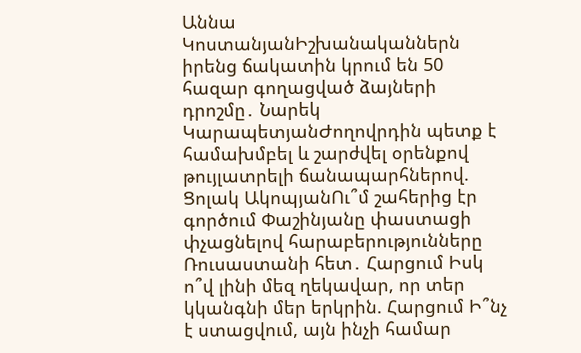Աննա ԿոստանյանԻշխանականներն իրենց ճակատին կրում են 50 հազար գողացված ձայների դրոշմը․ Նարեկ ԿարապետյանԺողովրդին պետք է համախմբել և շարժվել օրենքով թույլատրելի ճանապարհներով. Ցոլակ ԱկոպյանՈւ՞մ շահերից էր գործում Փաշինյանը փաստացի փչացնելով հարաբերությունները Ռուսաստանի հետ․ Հարցում Իսկ ո՞վ լինի մեզ ղեկավար, որ տեր կկանգնի մեր երկրին. Հարցում Ի՞նչ է ստացվում, այն ինչի համար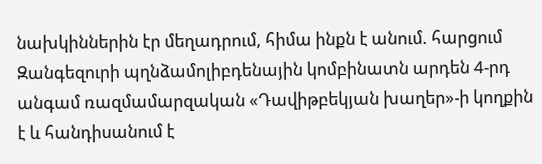նախկիններին էր մեղադրում, հիմա ինքն է անում. հարցում Զանգեզուրի պղնձամոլիբդենային կոմբինատն արդեն 4-րդ անգամ ռազմամարզական «Դավիթբեկյան խաղեր»-ի կողքին է և հանդիսանում է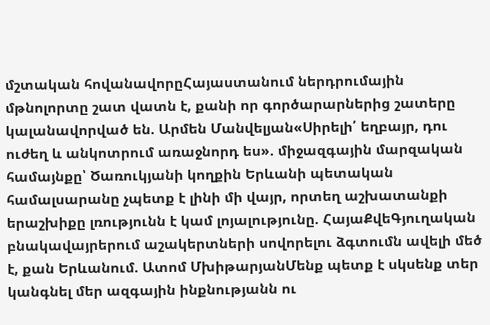մշտական հովանավորըՀայաստանում ներդրումային մթնոլորտը շատ վատն է, քանի որ գործարարներից շատերը կալանավորված են. Արմեն Մանվելյան«Սիրելի՛ եղբայր, դու ուժեղ և անկոտրում առաջնորդ ես». միջազգային մարզական համայնքը՝ Ծառուկյանի կողքին Երևանի պետական համալսարանը չպետք է լինի մի վայր, որտեղ աշխատանքի երաշխիքը լռությունն է կամ լոյալությունը. ՀայաՔվեԳյուղական բնակավայրերում աշակերտների սովորելու ձգտումն ավելի մեծ է, քան Երևանում. Ատոմ ՄխիթարյանՄենք պետք է սկսենք տեր կանգնել մեր ազգային ինքնությանն ու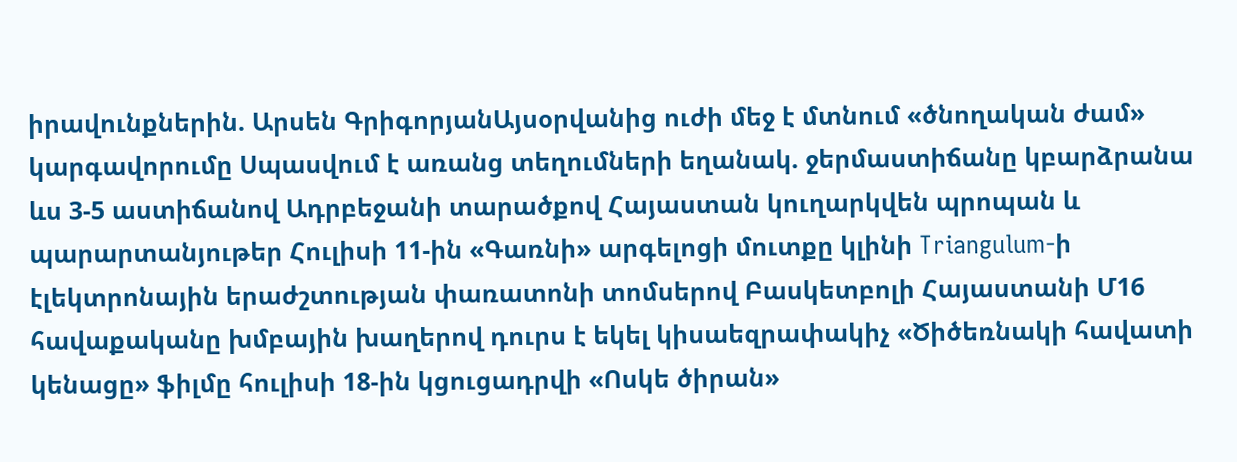իրավունքներին. Արսեն ԳրիգորյանԱյսօրվանից ուժի մեջ է մտնում «ծնողական ժամ» կարգավորումը Սպասվում է առանց տեղումների եղանակ. ջերմաստիճանը կբարձրանա ևս 3-5 աստիճանով Ադրբեջանի տարածքով Հայաստան կուղարկվեն պրոպան և պարարտանյութեր Հուլիսի 11-ին «Գառնի» արգելոցի մուտքը կլինի Triangulum-ի էլեկտրոնային երաժշտության փառատոնի տոմսերով Բասկետբոլի Հայաստանի Մ16 հավաքականը խմբային խաղերով դուրս է եկել կիսաեզրափակիչ «Ծիծեռնակի հավատի կենացը» ֆիլմը հուլիսի 18-ին կցուցադրվի «Ոսկե ծիրան»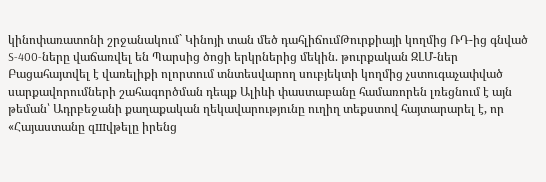կինոփառատոնի շրջանակում` Կինոյի տան մեծ դահլիճումԹուրքիայի կողմից ՌԴ-ից գնված S-400-ները վաճառվել են Պարսից ծոցի երկրներից մեկին. թուրքական ԶԼՄ-ներ Բացահայտվել է վառելիքի ոլորտում տնտեսվարող սուբյեկտի կողմից չստուգաչափված սարքավորումների շահագործման դեպք Ալիևի փաստաբանը համառորեն լռեցնում է այն թեման՝ Ադրբեջանի քաղաքական ղեկավարությունը ուղիղ տեքստով հայտարարել է, որ «Հայաստանը զшվթելը իրենց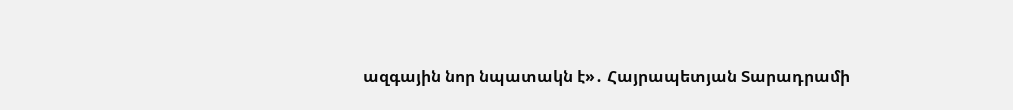ազգային նոր նպատակն է»․ Հայրապետյան Տարադրամի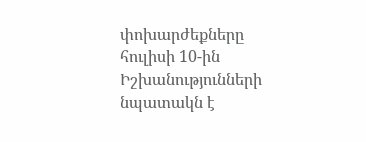փոխարժեքները հուլիսի 10-ին Իշխանությունների նպատակն է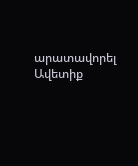արատավորել Ավետիք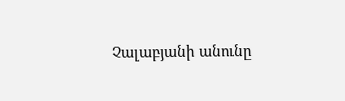Չալաբյանի անունը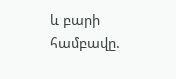և բարի համբավը.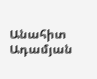Անահիտ Ադամյան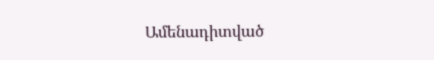Ամենադիտված